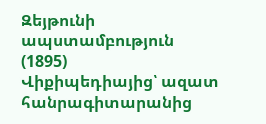Զեյթունի ապստամբություն (1895)
Վիքիպեդիայից՝ ազատ հանրագիտարանից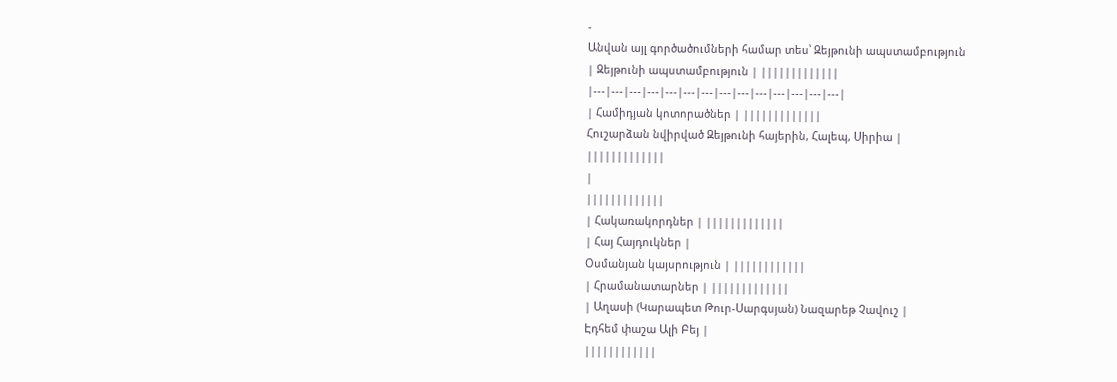-
Անվան այլ գործածումների համար տես՝ Զեյթունի ապստամբություն
| Զեյթունի ապստամբություն | |||||||||||||
|---|---|---|---|---|---|---|---|---|---|---|---|---|---|
| Համիդյան կոտորածներ | |||||||||||||
Հուշարձան նվիրված Զեյթունի հայերին, Հալեպ, Սիրիա |
|||||||||||||
|
|||||||||||||
| Հակառակորդներ | |||||||||||||
| Հայ Հայդուկներ |
Օսմանյան կայսրություն | ||||||||||||
| Հրամանատարներ | |||||||||||||
| Աղասի (Կարապետ Թուր-Սարգսյան) Նազարեթ Չավուշ |
Էդհեմ փաշա Ալի Բեյ |
||||||||||||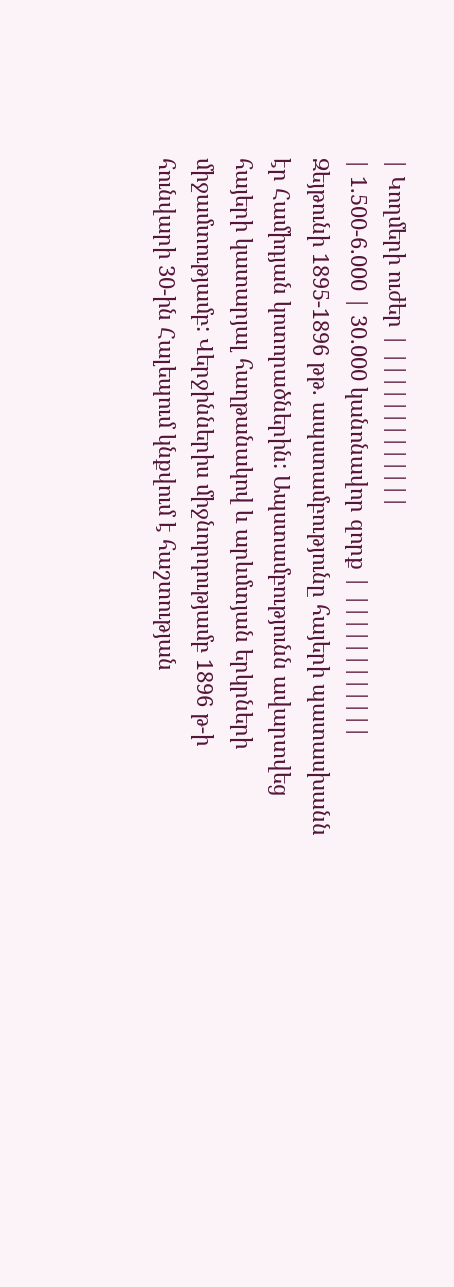| Կողմերի ուժեր | |||||||||||||
| 1.500-6.000 | 30.000 կանոնավոր զորք | ||||||||||||
Զեյթունի 1895-1896 թթ. ապստամբությունը հայերի պատասխանն էր Համիդյան կոտորածներին: Ապստամբությունն ավարտվեց հայերի կատարյալ հաղթանակով և արևմտյան երկրների միջամտությամբ: Վերջիններիս միջնորդությամբ 1896 թ-ի հունվարի 30-ին Հալեպում կնքվում է հաշտության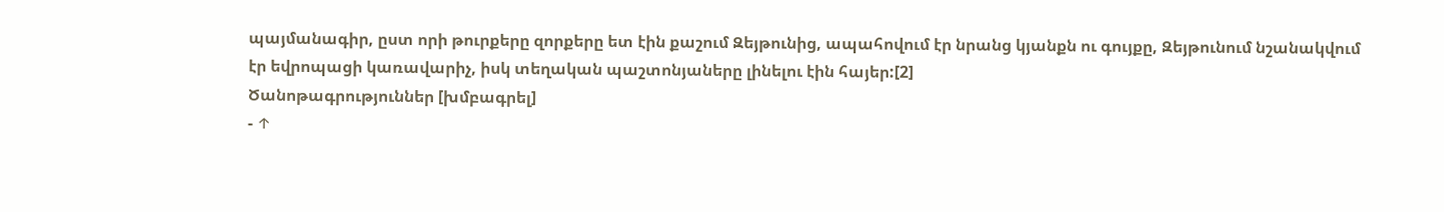պայմանագիր, ըստ որի թուրքերը զորքերը ետ էին քաշում Զեյթունից, ապահովում էր նրանց կյանքն ու գույքը, Զեյթունում նշանակվում էր եվրոպացի կառավարիչ, իսկ տեղական պաշտոնյաները լինելու էին հայեր:[2]
Ծանոթագրություններ [խմբագրել]
- ↑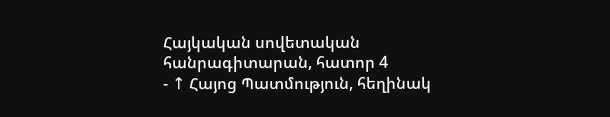Հայկական սովետական հանրագիտարան, հատոր 4
- ↑ Հայոց Պատմություն, հեղինակ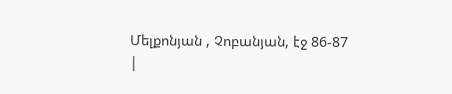Մելքոնյան , Չոբանյան, էջ 86-87
|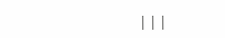|||